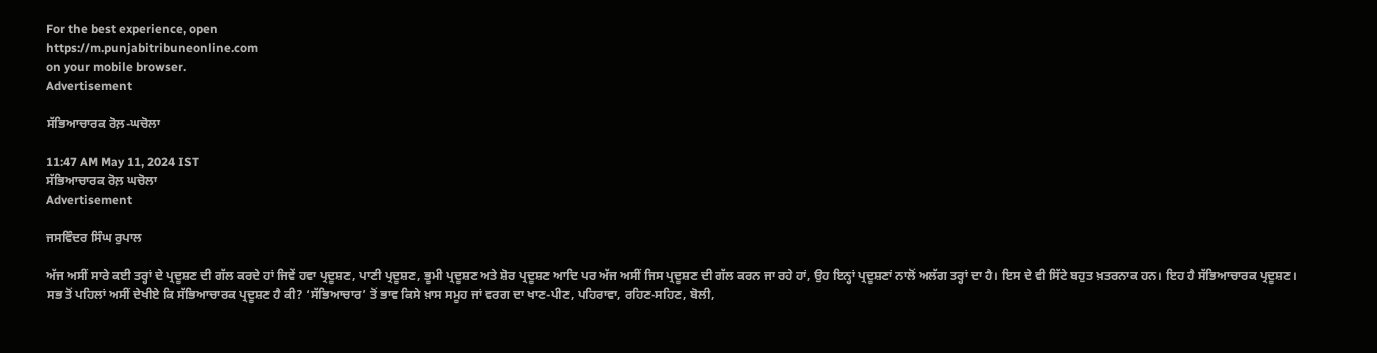For the best experience, open
https://m.punjabitribuneonline.com
on your mobile browser.
Advertisement

ਸੱਭਿਆਚਾਰਕ ਰੋਲ਼-ਘਚੋਲਾ

11:47 AM May 11, 2024 IST
ਸੱਭਿਆਚਾਰਕ ਰੋਲ਼ ਘਚੋਲਾ
Advertisement

ਜਸਵਿੰਦਰ ਸਿੰਘ ਰੁਪਾਲ

ਅੱਜ ਅਸੀਂ ਸਾਰੇ ਕਈ ਤਰ੍ਹਾਂ ਦੇ ਪ੍ਰਦੂਸ਼ਣ ਦੀ ਗੱਲ ਕਰਦੇ ਹਾਂ ਜਿਵੇਂ ਹਵਾ ਪ੍ਰਦੂਸ਼ਣ, ਪਾਣੀ ਪ੍ਰਦੂਸ਼ਣ, ਭੂਮੀ ਪ੍ਰਦੂਸ਼ਣ ਅਤੇ ਸ਼ੋਰ ਪ੍ਰਦੂਸ਼ਣ ਆਦਿ ਪਰ ਅੱਜ ਅਸੀਂ ਜਿਸ ਪ੍ਰਦੂਸ਼ਣ ਦੀ ਗੱਲ ਕਰਨ ਜਾ ਰਹੇ ਹਾਂ, ਉਹ ਇਨ੍ਹਾਂ ਪ੍ਰਦੂਸ਼ਣਾਂ ਨਾਲੋਂ ਅਲੱਗ ਤਰ੍ਹਾਂ ਦਾ ਹੈ। ਇਸ ਦੇ ਵੀ ਸਿੱਟੇ ਬਹੁਤ ਖ਼ਤਰਨਾਕ ਹਨ। ਇਹ ਹੈ ਸੱਭਿਆਚਾਰਕ ਪ੍ਰਦੂਸ਼ਣ।
ਸਭ ਤੋਂ ਪਹਿਲਾਂ ਅਸੀਂ ਦੇਖੀਏ ਕਿ ਸੱਭਿਆਚਾਰਕ ਪ੍ਰਦੂਸ਼ਣ ਹੈ ਕੀ? ‘ਸੱਭਿਆਚਾਰ’ ਤੋਂ ਭਾਵ ਕਿਸੇ ਖ਼ਾਸ ਸਮੂਹ ਜਾਂ ਵਰਗ ਦਾ ਖਾਣ-ਪੀਣ, ਪਹਿਰਾਵਾ, ਰਹਿਣ-ਸਹਿਣ, ਬੋਲੀ,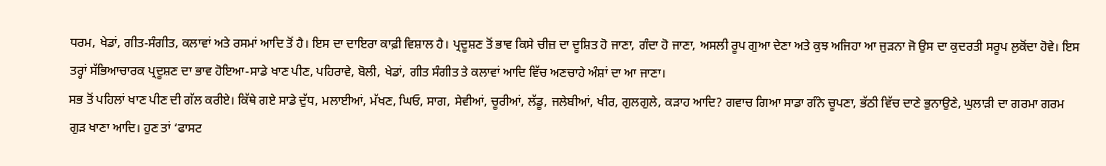ਧਰਮ, ਖੇਡਾਂ, ਗੀਤ-ਸੰਗੀਤ, ਕਲਾਵਾਂ ਅਤੇ ਰਸਮਾਂ ਆਦਿ ਤੋਂ ਹੈ। ਇਸ ਦਾ ਦਾਇਰਾ ਕਾਫ਼ੀ ਵਿਸ਼ਾਲ ਹੈ। ਪ੍ਰਦੂਸ਼ਣ ਤੋਂ ਭਾਵ ਕਿਸੇ ਚੀਜ਼ ਦਾ ਦੂਸ਼ਿਤ ਹੋ ਜਾਣਾ, ਗੰਦਾ ਹੋ ਜਾਣਾ, ਅਸਲੀ ਰੂਪ ਗੁਆ ਦੇਣਾ ਅਤੇ ਕੁਝ ਅਜਿਹਾ ਆ ਜੁੜਨਾ ਜੋ ਉਸ ਦਾ ਕੁਦਰਤੀ ਸਰੂਪ ਲੁਕੋਂਦਾ ਹੋਵੇ। ਇਸ ਤਰ੍ਹਾਂ ਸੱਭਿਆਚਾਰਕ ਪ੍ਰਦੂਸ਼ਣ ਦਾ ਭਾਵ ਹੋਇਆ-ਸਾਡੇ ਖਾਣ ਪੀਣ, ਪਹਿਰਾਵੇ, ਬੋਲੀ, ਖੇਡਾਂ, ਗੀਤ ਸੰਗੀਤ ਤੇ ਕਲਾਵਾਂ ਆਦਿ ਵਿੱਚ ਅਣਚਾਹੇ ਅੰਸ਼ਾਂ ਦਾ ਆ ਜਾਣਾ।
ਸਭ ਤੋਂ ਪਹਿਲਾਂ ਖਾਣ ਪੀਣ ਦੀ ਗੱਲ ਕਰੀਏ। ਕਿੱਥੇ ਗਏ ਸਾਡੇ ਦੁੱਧ, ਮਲਾਈਆਂ, ਮੱਖਣ, ਘਿਓ, ਸਾਗ, ਸੇਵੀਆਂ, ਚੂਰੀਆਂ, ਲੱਡੂ, ਜਲੇਬੀਆਂ, ਖੀਰ, ਗੁਲਗੁਲੇ, ਕੜਾਹ ਆਦਿ? ਗਵਾਚ ਗਿਆ ਸਾਡਾ ਗੰਨੇ ਚੂਪਣਾ, ਭੱਠੀ ਵਿੱਚ ਦਾਣੇ ਭੁਨਾਉਣੇ, ਘੁਲਾੜੀ ਦਾ ਗਰਮਾ ਗਰਮ ਗੁੜ ਖਾਣਾ ਆਦਿ। ਹੁਣ ਤਾਂ ‘ਫਾਸਟ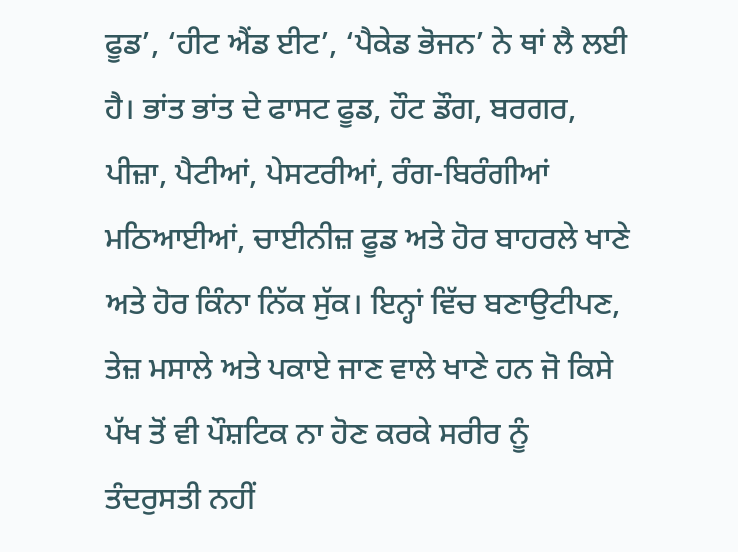ਫੂਡ’, ‘ਹੀਟ ਐਂਡ ਈਟ’, ‘ਪੈਕੇਡ ਭੋਜਨ’ ਨੇ ਥਾਂ ਲੈ ਲਈ ਹੈ। ਭਾਂਤ ਭਾਂਤ ਦੇ ਫਾਸਟ ਫੂਡ, ਹੌਟ ਡੌਗ, ਬਰਗਰ, ਪੀਜ਼ਾ, ਪੈਟੀਆਂ, ਪੇਸਟਰੀਆਂ, ਰੰਗ-ਬਿਰੰਗੀਆਂ ਮਠਿਆਈਆਂ, ਚਾਈਨੀਜ਼ ਫੂਡ ਅਤੇ ਹੋਰ ਬਾਹਰਲੇ ਖਾਣੇ ਅਤੇ ਹੋਰ ਕਿੰਨਾ ਨਿੱਕ ਸੁੱਕ। ਇਨ੍ਹਾਂ ਵਿੱਚ ਬਣਾਉਟੀਪਣ, ਤੇਜ਼ ਮਸਾਲੇ ਅਤੇ ਪਕਾਏ ਜਾਣ ਵਾਲੇ ਖਾਣੇ ਹਨ ਜੋ ਕਿਸੇ ਪੱਖ ਤੋਂ ਵੀ ਪੌਸ਼ਟਿਕ ਨਾ ਹੋਣ ਕਰਕੇ ਸਰੀਰ ਨੂੰ ਤੰਦਰੁਸਤੀ ਨਹੀਂ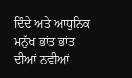ਦਿੰਦੇ ਅਤੇ ਆਧੁਨਿਕ ਮਨੁੱਖ ਭਾਂਤ ਭਾਂਤ ਦੀਆਂ ਨਵੀਆਂ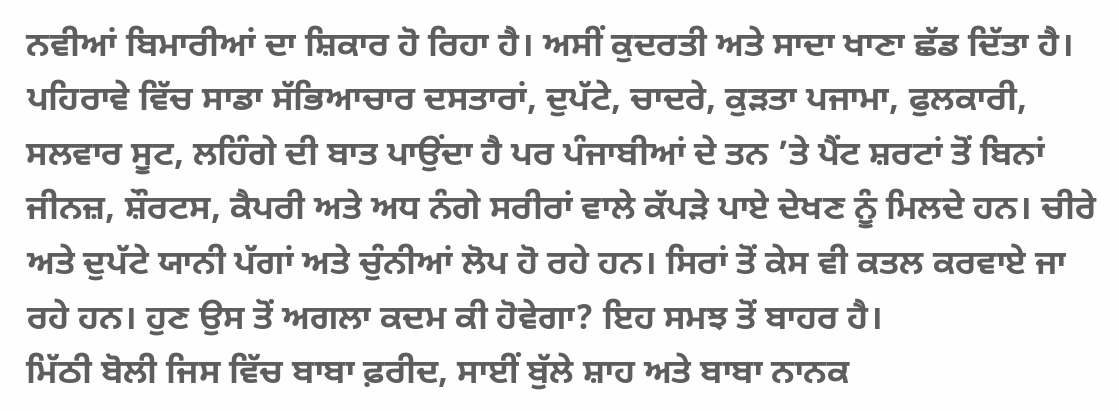ਨਵੀਆਂ ਬਿਮਾਰੀਆਂ ਦਾ ਸ਼ਿਕਾਰ ਹੋ ਰਿਹਾ ਹੈ। ਅਸੀਂ ਕੁਦਰਤੀ ਅਤੇ ਸਾਦਾ ਖਾਣਾ ਛੱਡ ਦਿੱਤਾ ਹੈ।
ਪਹਿਰਾਵੇ ਵਿੱਚ ਸਾਡਾ ਸੱਭਿਆਚਾਰ ਦਸਤਾਰਾਂ, ਦੁਪੱਟੇ, ਚਾਦਰੇ, ਕੁੜਤਾ ਪਜਾਮਾ, ਫੁਲਕਾਰੀ, ਸਲਵਾਰ ਸੂਟ, ਲਹਿੰਗੇ ਦੀ ਬਾਤ ਪਾਉਂਦਾ ਹੈ ਪਰ ਪੰਜਾਬੀਆਂ ਦੇ ਤਨ ’ਤੇ ਪੈਂਟ ਸ਼ਰਟਾਂ ਤੋਂ ਬਿਨਾਂ ਜੀਨਜ਼, ਸ਼ੌਰਟਸ, ਕੈਪਰੀ ਅਤੇ ਅਧ ਨੰਗੇ ਸਰੀਰਾਂ ਵਾਲੇ ਕੱਪੜੇ ਪਾਏ ਦੇਖਣ ਨੂੰ ਮਿਲਦੇ ਹਨ। ਚੀਰੇ ਅਤੇ ਦੁਪੱਟੇ ਯਾਨੀ ਪੱਗਾਂ ਅਤੇ ਚੁੰਨੀਆਂ ਲੋਪ ਹੋ ਰਹੇ ਹਨ। ਸਿਰਾਂ ਤੋਂ ਕੇਸ ਵੀ ਕਤਲ ਕਰਵਾਏ ਜਾ ਰਹੇ ਹਨ। ਹੁਣ ਉਸ ਤੋਂ ਅਗਲਾ ਕਦਮ ਕੀ ਹੋਵੇਗਾ? ਇਹ ਸਮਝ ਤੋਂ ਬਾਹਰ ਹੈ।
ਮਿੱਠੀ ਬੋਲੀ ਜਿਸ ਵਿੱਚ ਬਾਬਾ ਫ਼ਰੀਦ, ਸਾਈਂ ਬੁੱਲੇ ਸ਼ਾਹ ਅਤੇ ਬਾਬਾ ਨਾਨਕ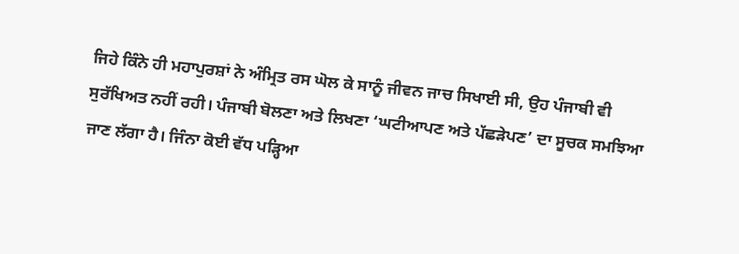ਜਿਹੇ ਕਿੰਨੇ ਹੀ ਮਹਾਪੁਰਸ਼ਾਂ ਨੇ ਅੰਮ੍ਰਿਤ ਰਸ ਘੋਲ ਕੇ ਸਾਨੂੰ ਜੀਵਨ ਜਾਚ ਸਿਖਾਈ ਸੀ, ਉਹ ਪੰਜਾਬੀ ਵੀ ਸੁਰੱਖਿਅਤ ਨਹੀਂ ਰਹੀ। ਪੰਜਾਬੀ ਬੋਲਣਾ ਅਤੇ ਲਿਖਣਾ ‘ਘਟੀਆਪਣ ਅਤੇ ਪੱਛੜੇਪਣ’ ਦਾ ਸੂਚਕ ਸਮਝਿਆ ਜਾਣ ਲੱਗਾ ਹੈ। ਜਿੰਨਾ ਕੋਈ ਵੱਧ ਪੜ੍ਹਿਆ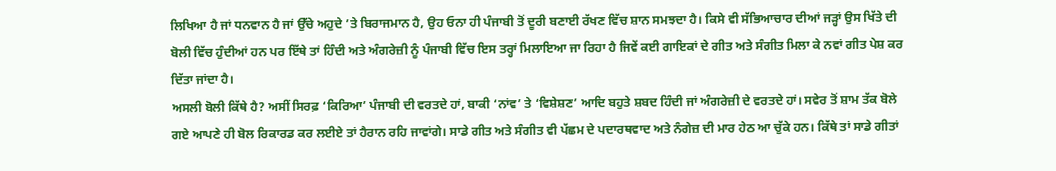ਲਿਖਿਆ ਹੈ ਜਾਂ ਧਨਵਾਨ ਹੈ ਜਾਂ ਉੱਚੇ ਅਹੁਦੇ ’ਤੇ ਬਿਰਾਜਮਾਨ ਹੈ, ਉਹ ਓਨਾ ਹੀ ਪੰਜਾਬੀ ਤੋਂ ਦੂਰੀ ਬਣਾਈ ਰੱਖਣ ਵਿੱਚ ਸ਼ਾਨ ਸਮਝਦਾ ਹੈ। ਕਿਸੇ ਵੀ ਸੱਭਿਆਚਾਰ ਦੀਆਂ ਜੜ੍ਹਾਂ ਉਸ ਖਿੱਤੇ ਦੀ ਬੋਲੀ ਵਿੱਚ ਹੁੰਦੀਆਂ ਹਨ ਪਰ ਇੱਥੇ ਤਾਂ ਹਿੰਦੀ ਅਤੇ ਅੰਗਰੇਜ਼ੀ ਨੂੰ ਪੰਜਾਬੀ ਵਿੱਚ ਇਸ ਤਰ੍ਹਾਂ ਮਿਲਾਇਆ ਜਾ ਰਿਹਾ ਹੈ ਜਿਵੇਂ ਕਈ ਗਾਇਕਾਂ ਦੇ ਗੀਤ ਅਤੇ ਸੰਗੀਤ ਮਿਲਾ ਕੇ ਨਵਾਂ ਗੀਤ ਪੇਸ਼ ਕਰ ਦਿੱਤਾ ਜਾਂਦਾ ਹੈ।
ਅਸਲੀ ਬੋਲੀ ਕਿੱਥੇ ਹੈ? ਅਸੀਂ ਸਿਰਫ਼ ‘ਕਿਰਿਆ’ ਪੰਜਾਬੀ ਦੀ ਵਰਤਦੇ ਹਾਂ, ਬਾਕੀ ‘ਨਾਂਵ’ ਤੇ ‘ਵਿਸ਼ੇਸ਼ਣ’ ਆਦਿ ਬਹੁਤੇ ਸ਼ਬਦ ਹਿੰਦੀ ਜਾਂ ਅੰਗਰੇਜ਼ੀ ਦੇ ਵਰਤਦੇ ਹਾਂ। ਸਵੇਰ ਤੋਂ ਸ਼ਾਮ ਤੱਕ ਬੋਲੇ ਗਏ ਆਪਣੇ ਹੀ ਬੋਲ ਰਿਕਾਰਡ ਕਰ ਲਈਏ ਤਾਂ ਹੈਰਾਨ ਰਹਿ ਜਾਵਾਂਗੇ। ਸਾਡੇ ਗੀਤ ਅਤੇ ਸੰਗੀਤ ਵੀ ਪੱਛਮ ਦੇ ਪਦਾਰਥਵਾਦ ਅਤੇ ਨੰਗੇਜ਼ ਦੀ ਮਾਰ ਹੇਠ ਆ ਚੁੱਕੇ ਹਨ। ਕਿੱਥੇ ਤਾਂ ਸਾਡੇ ਗੀਤਾਂ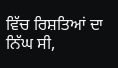ਵਿੱਚ ਰਿਸ਼ਤਿਆਂ ਦਾ ਨਿੱਘ ਸੀ,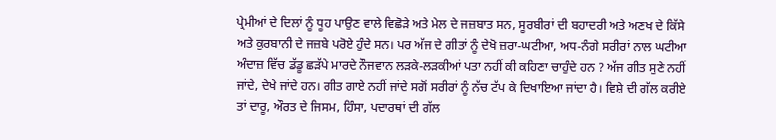ਪ੍ਰੇਮੀਆਂ ਦੇ ਦਿਲਾਂ ਨੂੰ ਧੂਹ ਪਾਉਣ ਵਾਲੇ ਵਿਛੋੜੇ ਅਤੇ ਮੇਲ ਦੇ ਜਜ਼ਬਾਤ ਸਨ, ਸੂਰਬੀਰਾਂ ਦੀ ਬਹਾਦਰੀ ਅਤੇ ਅਣਖ ਦੇ ਕਿੱਸੇ ਅਤੇ ਕੁਰਬਾਨੀ ਦੇ ਜਜ਼ਬੇ ਪਰੋਏ ਹੁੰਦੇ ਸਨ। ਪਰ ਅੱਜ ਦੇ ਗੀਤਾਂ ਨੂੰ ਦੇਖੋ ਜ਼ਰਾ-ਘਟੀਆ, ਅਧ-ਨੰਗੇ ਸਰੀਰਾਂ ਨਾਲ ਘਟੀਆ ਅੰਦਾਜ਼ ਵਿੱਚ ਡੱਡੂ ਛੜੱਪੇ ਮਾਰਦੇ ਨੌਜਵਾਨ ਲੜਕੇ-ਲੜਕੀਆਂ ਪਤਾ ਨਹੀਂ ਕੀ ਕਹਿਣਾ ਚਾਹੁੰਦੇ ਹਨ ? ਅੱਜ ਗੀਤ ਸੁਣੇ ਨਹੀਂ ਜਾਂਦੇ, ਦੇਖੇ ਜਾਂਦੇ ਹਨ। ਗੀਤ ਗਾਏ ਨਹੀਂ ਜਾਂਦੇ ਸਗੋਂ ਸਰੀਰਾਂ ਨੂੰ ਨੱਚ ਟੱਪ ਕੇ ਦਿਖਾਇਆ ਜਾਂਦਾ ਹੈ। ਵਿਸ਼ੇ ਦੀ ਗੱਲ ਕਰੀਏ ਤਾਂ ਦਾਰੂ, ਔਰਤ ਦੇ ਜਿਸਮ, ਹਿੰਸਾ, ਪਦਾਰਥਾਂ ਦੀ ਗੱਲ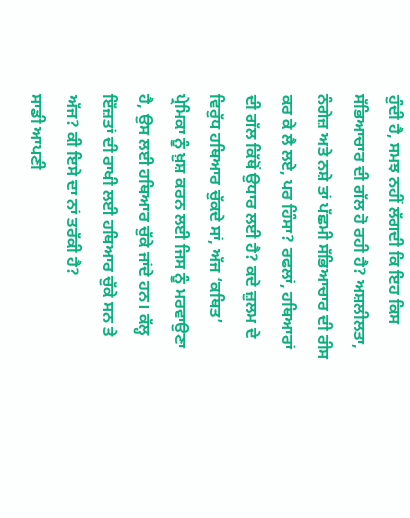ਹੁੰਦੀ ਹੈ, ਸਮਝ ਨਹੀਂ ਲੱਗਦੀ ਕਿ ਇਹ ਕਿਸ ਸੱਭਿਆਚਾਰ ਦੀ ਗੱਲ ਹੋ ਰਹੀ ਹੈ? ਅਸ਼ਲੀਲਤਾ, ਨੰਗੇਜ਼ ਅਤੇ ਨਸ਼ੇ ਤਾਂ ਪੱਛਮੀ ਸੱਭਿਆਚਾਰ ਦੀ ਰੀਸ ਕਰ ਕੇ ਲੈ ਲਏ, ਪਰ ਹਿੰਸਾ? ਰਫਲਾਂ, ਹਥਿਆਰਾਂ ਦੀ ਗੱਲ ਕਿੱਥੋਂ ਉਧਾਰ ਲਈ ਹੈ? ਕਦੇ ਜ਼ੁਲਮ ਦੇ ਵਿਰੁੱਧ ਹਥਿਆਰ ਚੁੱਕਦੇ ਸਾਂ, ਅੱਜ ‘ਕਥਿਤ’ ਪ੍ਰੇਮਿਕਾ ਨੂੰ ਖ਼ੁਸ਼ ਕਰਨ ਲਈ ਜਿਸ ਨੂੰ ਮਰਵਾਉਣਾ ਹੈ, ਉਸ ਲਈ ਹਥਿਆਰ ਚੁੱਕੇ ਜਾਂਦੇ ਹਨ। ਕੱਲ੍ਹ ਇੱਜ਼ਤਾਂ ਦੀ ਰਾਖੀ ਲਈ ਹਥਿਆਰ ਚੁੱਕੇ ਸਨ ਤੇ ਅੱਜ? ਕੀ ਇਸੇ ਦਾ ਨਾਂ ਤਰੱਕੀ ਹੈ?
ਸਾਡੀ ਆਪਣੀ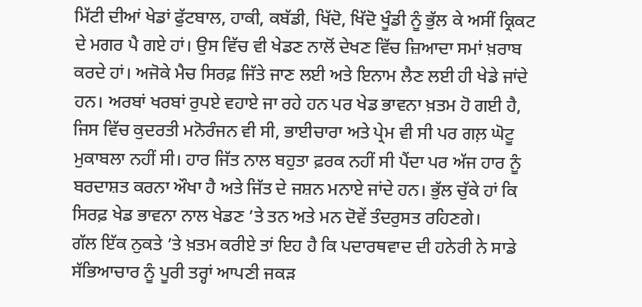ਮਿੱਟੀ ਦੀਆਂ ਖੇਡਾਂ ਫੁੱਟਬਾਲ, ਹਾਕੀ, ਕਬੱਡੀ, ਖਿੱਦੋ, ਖਿੱਦੋ ਖੂੰਡੀ ਨੂੰ ਭੁੱਲ ਕੇ ਅਸੀਂ ਕ੍ਰਿਕਟ ਦੇ ਮਗਰ ਪੈ ਗਏ ਹਾਂ। ਉਸ ਵਿੱਚ ਵੀ ਖੇਡਣ ਨਾਲੋਂ ਦੇਖਣ ਵਿੱਚ ਜ਼ਿਆਦਾ ਸਮਾਂ ਖ਼ਰਾਬ ਕਰਦੇ ਹਾਂ। ਅਜੋਕੇ ਮੈਚ ਸਿਰਫ਼ ਜਿੱਤੇ ਜਾਣ ਲਈ ਅਤੇ ਇਨਾਮ ਲੈਣ ਲਈ ਹੀ ਖੇਡੇ ਜਾਂਦੇ ਹਨ। ਅਰਬਾਂ ਖਰਬਾਂ ਰੁਪਏ ਵਹਾਏ ਜਾ ਰਹੇ ਹਨ ਪਰ ਖੇਡ ਭਾਵਨਾ ਖ਼ਤਮ ਹੋ ਗਈ ਹੈ, ਜਿਸ ਵਿੱਚ ਕੁਦਰਤੀ ਮਨੋਰੰਜਨ ਵੀ ਸੀ, ਭਾਈਚਾਰਾ ਅਤੇ ਪ੍ਰੇਮ ਵੀ ਸੀ ਪਰ ਗਲ਼ ਘੋਟੂ ਮੁਕਾਬਲਾ ਨਹੀਂ ਸੀ। ਹਾਰ ਜਿੱਤ ਨਾਲ ਬਹੁਤਾ ਫ਼ਰਕ ਨਹੀਂ ਸੀ ਪੈਂਦਾ ਪਰ ਅੱਜ ਹਾਰ ਨੂੰ ਬਰਦਾਸ਼ਤ ਕਰਨਾ ਔਖਾ ਹੈ ਅਤੇ ਜਿੱਤ ਦੇ ਜਸ਼ਨ ਮਨਾਏ ਜਾਂਦੇ ਹਨ। ਭੁੱਲ ਚੁੱਕੇ ਹਾਂ ਕਿ ਸਿਰਫ਼ ਖੇਡ ਭਾਵਨਾ ਨਾਲ ਖੇਡਣ ’ਤੇ ਤਨ ਅਤੇ ਮਨ ਦੋਵੇਂ ਤੰਦਰੁਸਤ ਰਹਿਣਗੇ।
ਗੱਲ ਇੱਕ ਨੁਕਤੇ ’ਤੇ ਖ਼ਤਮ ਕਰੀਏ ਤਾਂ ਇਹ ਹੈ ਕਿ ਪਦਾਰਥਵਾਦ ਦੀ ਹਨੇਰੀ ਨੇ ਸਾਡੇ ਸੱਭਿਆਚਾਰ ਨੂੰ ਪੂਰੀ ਤਰ੍ਹਾਂ ਆਪਣੀ ਜਕੜ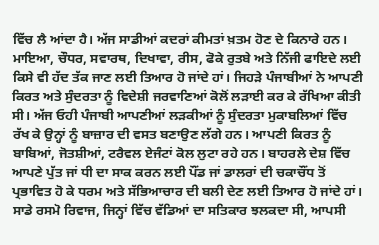ਵਿੱਚ ਲੈ ਆਂਦਾ ਹੈ। ਅੱਜ ਸਾਡੀਆਂ ਕਦਰਾਂ ਕੀਮਤਾਂ ਖ਼ਤਮ ਹੋਣ ਦੇ ਕਿਨਾਰੇ ਹਨ। ਮਾਇਆ, ਚੌਧਰ, ਸਵਾਰਥ, ਦਿਖਾਵਾ, ਰੀਸ, ਫੋਕੇ ਰੁਤਬੇ ਅਤੇ ਨਿੱਜੀ ਫਾਇਦੇ ਲਈ ਕਿਸੇ ਵੀ ਹੱਦ ਤੱਕ ਜਾਣ ਲਈ ਤਿਆਰ ਹੋ ਜਾਂਦੇ ਹਾਂ। ਜਿਹੜੇ ਪੰਜਾਬੀਆਂ ਨੇ ਆਪਣੀ ਕਿਰਤ ਅਤੇ ਸੁੰਦਰਤਾ ਨੂੰ ਵਿਦੇਸ਼ੀ ਜਰਵਾਣਿਆਂ ਕੋਲੋਂ ਲੜਾਈ ਕਰ ਕੇ ਰੱਖਿਆ ਕੀਤੀ ਸੀ। ਅੱਜ ਓਹੀ ਪੰਜਾਬੀ ਆਪਣੀਆਂ ਲੜਕੀਆਂ ਨੂੰ ਸੁੰਦਰਤਾ ਮੁਕਾਬਲਿਆਂ ਵਿੱਚ ਰੱਖ ਕੇ ਉਨ੍ਹਾਂ ਨੂੰ ਬਾਜ਼ਾਰ ਦੀ ਵਸਤ ਬਣਾਉਣ ਲੱਗੇ ਹਨ। ਆਪਣੀ ਕਿਰਤ ਨੂੰ ਬਾਬਿਆਂ, ਜੋਤਸ਼ੀਆਂ, ਟਰੈਵਲ ਏਜੰਟਾਂ ਕੋਲ ਲੁਟਾ ਰਹੇ ਹਨ। ਬਾਹਰਲੇ ਦੇਸ਼ ਵਿੱਚ ਆਪਣੇ ਪੁੱਤ ਜਾਂ ਧੀ ਦਾ ਸਾਕ ਕਰਨ ਲਈ ਪੌਂਡ ਜਾਂ ਡਾਲਰਾਂ ਦੀ ਚਕਾਚੌਂਧ ਤੋਂ ਪ੍ਰਭਾਵਿਤ ਹੋ ਕੇ ਧਰਮ ਅਤੇ ਸੱਭਿਆਚਾਰ ਦੀ ਬਲੀ ਦੇਣ ਲਈ ਤਿਆਰ ਹੋ ਜਾਂਦੇ ਹਾਂ।
ਸਾਡੇ ਰਸਮੋ ਰਿਵਾਜ, ਜਿਨ੍ਹਾਂ ਵਿੱਚ ਵੱਡਿਆਂ ਦਾ ਸਤਿਕਾਰ ਝਲਕਦਾ ਸੀ, ਆਪਸੀ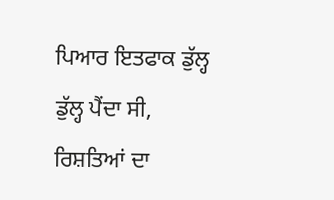ਪਿਆਰ ਇਤਫਾਕ ਡੁੱਲ੍ਹ ਡੁੱਲ੍ਹ ਪੈਂਦਾ ਸੀ, ਰਿਸ਼ਤਿਆਂ ਦਾ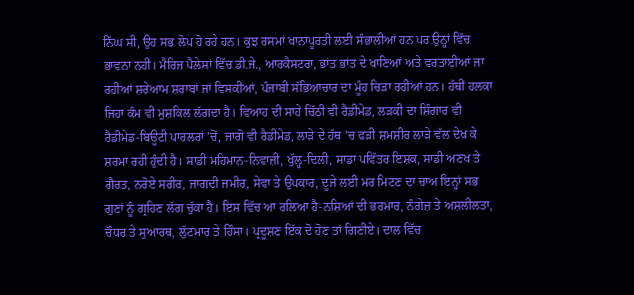ਨਿੱਘ ਸੀ, ਉਹ ਸਭ ਲੋਪ ਹੋ ਰਹੇ ਹਨ। ਕੁਝ ਰਸਮਾਂ ਖਾਨਾਪੂਰਤੀ ਲਈ ਸੰਭਾਲੀਆਂ ਹਨ ਪਰ ਉਨ੍ਹਾਂ ਵਿੱਚ ਭਾਵਨਾ ਨਹੀਂ। ਮੈਰਿਜ ਪੈਲੇਸਾਂ ਵਿੱਚ ਡੀ.ਜੇ., ਆਰਕੈਸਟਰਾ, ਭਾਂਤ ਭਾਂਤ ਦੇ ਖਾਣਿਆਂ ਅਤੇ ਵਰਤਾਈਆਂ ਜਾ ਰਹੀਆਂ ਸ਼ਰੇਆਮ ਸ਼ਰਾਬਾਂ ਜਾਂ ਵਿਸਕੀਆਂ, ਪੰਜਾਬੀ ਸੱਭਿਆਚਾਰ ਦਾ ਮੂੰਹ ਚਿੜਾ ਰਹੀਆਂ ਹਨ। ਹੱਥੀਂ ਹਲਕਾ ਜਿਹਾ ਕੰਮ ਵੀ ਮੁਸ਼ਕਿਲ ਲੱਗਦਾ ਹੈ। ਵਿਆਹ ਦੀ ਸਾਹੇ ਚਿੱਠੀ ਵੀ ਰੈਡੀਮੇਡ, ਲੜਕੀ ਦਾ ਸ਼ਿੰਗਾਰ ਵੀ ਰੈਡੀਮੇਡ-ਬਿਊਟੀ ਪਾਰਲਰਾਂ ’ਚੋਂ, ਜਾਗੋ ਵੀ ਰੈਡੀਮੇਡ, ਲਾੜੇ ਦੇ ਹੱਥ ’ਚ ਫੜੀ ਸ਼ਮਸ਼ੀਰ ਲਾੜੇ ਵੱਲ ਦੇਖ ਕੇ ਸ਼ਰਮਾ ਰਹੀ ਹੁੰਦੀ ਹੈ। ਸਾਡੀ ਮਹਿਮਾਨ-ਨਿਵਾਜ਼ੀ, ਖੁੱਲ੍ਹ-ਦਿਲੀ, ਸਾਡਾ ਪਵਿੱਤਰ ਇਸ਼ਕ, ਸਾਡੀ ਅਣਖ ਤੇ ਗੈਰਤ, ਨਰੋਏ ਸਰੀਰ, ਜਾਗਦੀ ਜਮੀਰ, ਸੇਵਾ ਤੇ ਉਪਕਾਰ, ਦੂਜੇ ਲਈ ਮਰ ਮਿਟਣ ਦਾ ਚਾਅ ਇਨ੍ਹਾਂ ਸਭ ਗੁਣਾਂ ਨੂੰ ਗ੍ਰਹਿਣ ਲੱਗ ਚੁੱਕਾ ਹੈ। ਇਸ ਵਿੱਚ ਆ ਰਲਿਆ ਹੈ-ਨਸ਼ਿਆਂ ਦੀ ਭਰਮਾਰ, ਨੰਗੇਜ਼ ਤੇ ਅਸ਼ਲੀਲਤਾ, ਚੌਧਰ ਤੇ ਸੁਆਰਥ, ਲੁੱਟਮਾਰ ਤੇ ਹਿੰਸਾ। ਪ੍ਰਦੂਸ਼ਣ ਇੱਕ ਦੋ ਹੋਣ ਤਾਂ ਗਿਣੀਏ। ਦਾਲ ਵਿੱਚ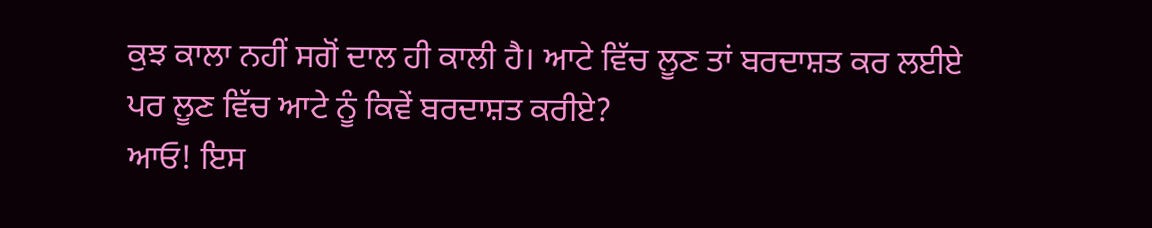ਕੁਝ ਕਾਲਾ ਨਹੀਂ ਸਗੋਂ ਦਾਲ ਹੀ ਕਾਲੀ ਹੈ। ਆਟੇ ਵਿੱਚ ਲੂਣ ਤਾਂ ਬਰਦਾਸ਼ਤ ਕਰ ਲਈਏ ਪਰ ਲੂਣ ਵਿੱਚ ਆਟੇ ਨੂੰ ਕਿਵੇਂ ਬਰਦਾਸ਼ਤ ਕਰੀਏ?
ਆਓ! ਇਸ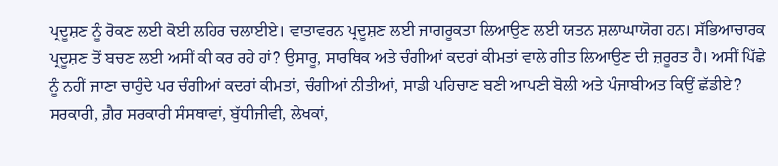ਪ੍ਰਦੂਸ਼ਣ ਨੂੰ ਰੋਕਣ ਲਈ ਕੋਈ ਲਹਿਰ ਚਲਾਈਏ। ਵਾਤਾਵਰਨ ਪ੍ਰਦੂਸ਼ਣ ਲਈ ਜਾਗਰੂਕਤਾ ਲਿਆਉਣ ਲਈ ਯਤਨ ਸ਼ਲਾਘਾਯੋਗ ਹਨ। ਸੱਭਿਆਚਾਰਕ ਪ੍ਰਦੂਸ਼ਣ ਤੋਂ ਬਚਣ ਲਈ ਅਸੀਂ ਕੀ ਕਰ ਰਹੇ ਹਾਂ? ਉਸਾਰੂ, ਸਾਰਥਿਕ ਅਤੇ ਚੰਗੀਆਂ ਕਦਰਾਂ ਕੀਮਤਾਂ ਵਾਲੇ ਗੀਤ ਲਿਆਉਣ ਦੀ ਜ਼ਰੂਰਤ ਹੈ। ਅਸੀਂ ਪਿੱਛੇ ਨੂੰ ਨਹੀਂ ਜਾਣਾ ਚਾਹੁੰਦੇ ਪਰ ਚੰਗੀਆਂ ਕਦਰਾਂ ਕੀਮਤਾਂ, ਚੰਗੀਆਂ ਨੀਤੀਆਂ, ਸਾਡੀ ਪਹਿਚਾਣ ਬਣੀ ਆਪਣੀ ਬੋਲੀ ਅਤੇ ਪੰਜਾਬੀਅਤ ਕਿਉਂ ਛੱਡੀਏ? ਸਰਕਾਰੀ, ਗ਼ੈਰ ਸਰਕਾਰੀ ਸੰਸਥਾਵਾਂ, ਬੁੱਧੀਜੀਵੀ, ਲੇਖਕਾਂ,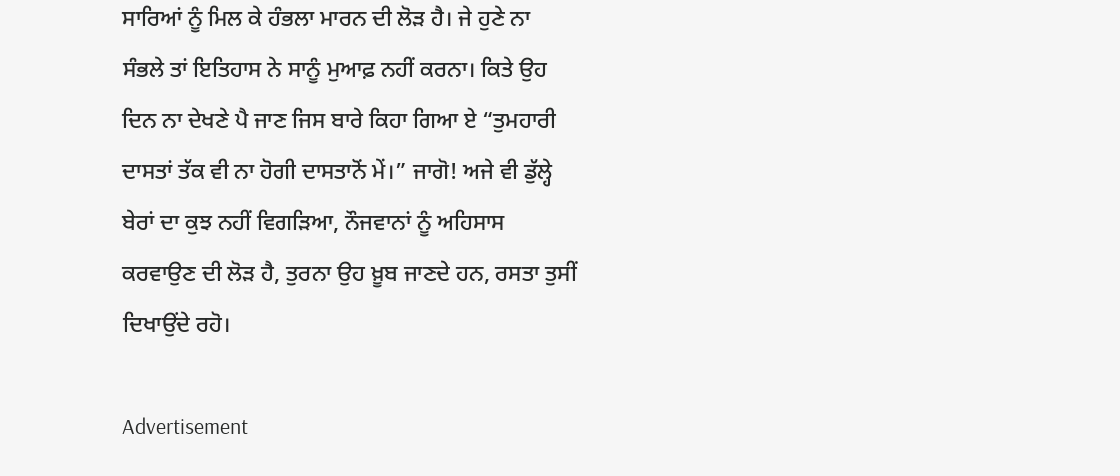ਸਾਰਿਆਂ ਨੂੰ ਮਿਲ ਕੇ ਹੰਭਲਾ ਮਾਰਨ ਦੀ ਲੋੜ ਹੈ। ਜੇ ਹੁਣੇ ਨਾ ਸੰਭਲੇ ਤਾਂ ਇਤਿਹਾਸ ਨੇ ਸਾਨੂੰ ਮੁਆਫ਼ ਨਹੀਂ ਕਰਨਾ। ਕਿਤੇ ਉਹ ਦਿਨ ਨਾ ਦੇਖਣੇ ਪੈ ਜਾਣ ਜਿਸ ਬਾਰੇ ਕਿਹਾ ਗਿਆ ਏ “ਤੁਮਹਾਰੀ ਦਾਸਤਾਂ ਤੱਕ ਵੀ ਨਾ ਹੋਗੀ ਦਾਸਤਾਨੋਂ ਮੇਂ।” ਜਾਗੋ! ਅਜੇ ਵੀ ਡੁੱਲ੍ਹੇ ਬੇਰਾਂ ਦਾ ਕੁਝ ਨਹੀਂ ਵਿਗੜਿਆ, ਨੌਜਵਾਨਾਂ ਨੂੰ ਅਹਿਸਾਸ ਕਰਵਾਉਣ ਦੀ ਲੋੜ ਹੈ, ਤੁਰਨਾ ਉਹ ਖ਼ੂਬ ਜਾਣਦੇ ਹਨ, ਰਸਤਾ ਤੁਸੀਂ ਦਿਖਾਉਂਦੇ ਰਹੋ।

Advertisement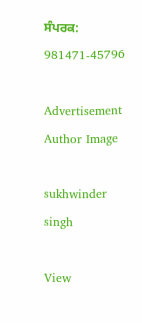ਸੰਪਰਕ: 981471-45796

Advertisement
Author Image

sukhwinder singh

View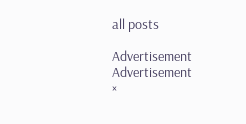all posts

Advertisement
Advertisement
×